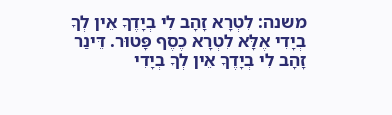משנה: לִטְרָא זָהָב לִי בְיָדֶךָ אֵין לְךָ בְיָדִי אֶלָּא לִטְרָא כֶסֶף פָּטוּר. דֵּינַר זָהָב לִי בְיָדֶךָ אֵין לְךָ בְיָדִי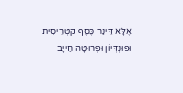אֶלָּא דֵּינַר כֶּסֶף קטְרֵיסִית וּפוּנְדְּיוֹן וּפְרוּטָה חַייָב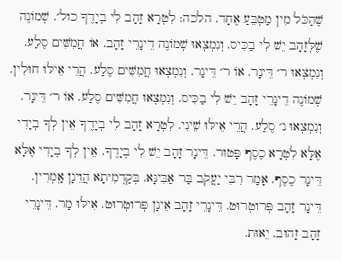שֶׁהַכֹּל מִין מַטְבֵּעַ אֶחָד. הלכה: לִטְרָא זָהָב לִי בְיָדֶךָ כול׳. שְׁמוֹנֶה שֶׁלְּזָהָב יֵשׁ לִי בַכִּיס. וְנִמְצְאוּ שְׁמוֹנֶה דֵינָרֵי זָהָב. אוֹ חֲמִשִּׁים סֶלַע. וְנִמְצְאוּ ר׳ דֵּינָר. אוֹ ר׳ דֵּינָר. וְנִמְצְאוּ חֲמִשִּׁים סֶלַע. הֲרֵי אֵילּוּ חוּלִין. שְׁמוֹנֶה דֵינָרֵי זָהָב יֵשׁ לִי בַכִּיס. וְנִמְצְאוּ חֲמִשִּׁים סֶלַע. אוֹ ר׳ דֵּינָר. וְנִמְצְאוּ נ׳ סֶלַע. הֲרֵי אֵילּוּ שֵׁינִי. לִטְרָא זָהָב לִי בְיָדֶךָ אֵין לְךָ בְיָדִי אֶלָּא לִטְרָא כֶסֶף פָּטוּר. דֵּינָר זָהָב יֵשׁ לִי בְיָדֶךָ. אֵין לְךָ בְיָדִי אֶלָּא דֵּינָר כֶסֶף. אָמַר רִבִּי יַעֲקֹב בַּר אַבִּינָּא. בְּקַדְמִיתָא הֲוֵינָן אָֽמְרִין. דֵּינָר זָהָב פְּרוטְרוּט. דֵּינָרֵי זָהָב אֵינָן פְּרוטְרוּט. אִילּוּ מַר. דֵּינָרֵי זָהָב זָהוּב. יֵאוּת.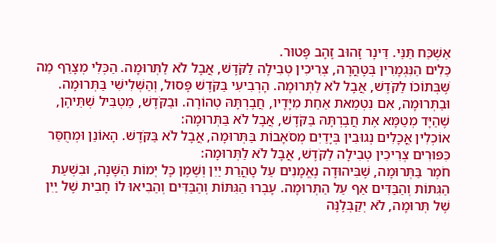אַשְׁכַּח תַּנֵּי. דֵּינָר זָהוּב זָהָב פָּטוּר.
כֵּלִים הַנִּגְמָרִין בְּטָהֳרָה, צְרִיכִין טְבִילָה לַקֹּדֶשׁ, אֲבָל לֹא לַתְּרוּמָה. הַכְּלִי מְצָרֵף מַה שֶּׁבְּתוֹכוֹ לַקֹּדֶשׁ, אֲבָל לֹא לַתְּרוּמָה. הָרְבִיעִי בַּקֹּדֶשׁ פָּסוּל, וְהַשְּׁלִישִׁי בַּתְּרוּמָה. וּבַתְּרוּמָה, אִם נִטְמֵאת אַחַת מִיָּדָיו, חֲבֶרְתָּהּ טְהוֹרָה. וּבַקֹּדֶשׁ, מַטְבִּיל שְׁתֵּיהֶן, שֶׁהַיָּד מְטַמָּא אֶת חֲבֶרְתָּהּ בַּקֹּדֶשׁ, אֲבָל לֹא בַּתְּרוּמָה:
אוֹכְלִין אֳכָלִים נְגוּבִין בְּיָדַיִם מְסֹאָבוֹת בַּתְּרוּמָה, אֲבָל לֹא בַּקֹּדֶשׁ. הָאוֹנֵן וּמְחֻסַּר כִּפּוּרִים צְרִיכִין טְבִילָה לַקֹּדֶשׁ, אֲבָל לֹא לַתְּרוּמָה:
חֹמֶר בַּתְּרוּמָה, שֶׁבִּיהוּדָה נֶאֱמָנִים עַל טָהֳרַת יַיִן וְשֶׁמֶן כָּל יְמוֹת הַשָּׁנָה, וּבִשְׁעַת הַגִּתּוֹת וְהַבַּדִּים אַף עַל הַתְּרוּמָה. עָבְרוּ הַגִּתּוֹת וְהַבַּדִּים וְהֵבִיאוּ לוֹ חָבִית שֶׁל יַיִן שֶׁל תְּרוּמָה, לֹא יְקַבְּלֶנָּה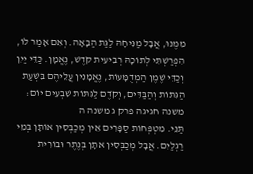מִמֶּנּוּ, אֲבָל מַנִּיחָהּ לַגַּת הַבָּאָה. וְאִם אָמַר לוֹ, הִפְרַשְׁתִּי לְתוֹכָהּ רְבִיעִית קֹדֶשׁ, נֶאֱמָן. כַּדֵּי יַיִן וְכַדֵּי שֶׁמֶן הַמְדֻמָּעוֹת, נֶאֱמָנִין עֲלֵיהֶם בִּשְׁעַת הַגִּתּוֹת וְהַבַּדִּים, וְקֹדֶם לַגִּתּוֹת שִׁבְעִים יוֹם:
משנה חגיגה פרק ג משנה ה
תַּנֵּי. מִטְפְּחוֹת סַפָּרִים אֵין מְכַבְּסִין אוֹתָן בְּמֵי רַגְלַיִם. אֲבָל מְכַבְּסִין אתָן בְּנֶתֶר וּבוֹרִית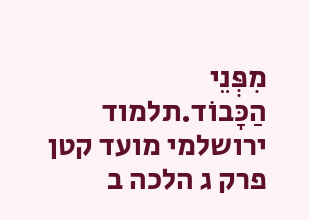מִפְּנֵי הַכָּבוֹד.תלמוד ירושלמי מועד קטן פרק ג הלכה ב